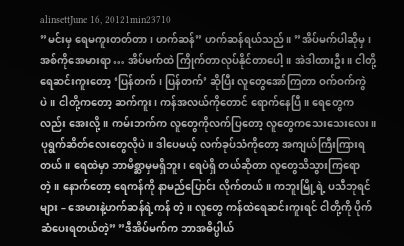alinsettJune 16, 20121min23710
”မင်းမှ ရေမကူးတတ်တာ၊ ဟက်ဆန်” ဟက်ဆန်ရယ်သည်။ ”အိပ်မက်ပါဆိုမှ၊ အစ်ကိုအေမားရာ … အိပ်မက်ထဲ ကြိုက်တာလုပ်နိုင်တာပေါ့။ အဲဒါထားဦး။ ငါတို့ရေဆင်းကူးတော့ ‘ပြန်တက်၊ ပြန်တက်’ ဆိုပြီး လူတွေအော်ကြတာ ဝက်ဝက်ကွဲပဲ။ ငါတို့ကတော့ ဆက်ကူး၊ ကန်အလယ်ကိုတောင် ရောက်နေပြီ။ ရေတွေကလည်း အေးလို့။ ကမ်းဘက်က လူတွေကိုလက်ပြတော့ လူတွေကသေးသေးလေး။ပုရွက်ဆိတ်လေးတွေလိုပဲ။ ဒါပေမယ့် လက်ခုပ်သံကိုတော့ အကျယ်ကြီးကြားရတယ်။ ရေထဲမှာ ဘာမိစ္ဆာမှမရှိဘူး၊ ရေပဲရှိ တယ်ဆိုတာ လူတွေသိသွားကြရောတဲ့။ နောက်တော့ ရေကန်ကို နာမည်ပြောင်း လိုက်တယ်။ ကဘူးမြို့ရဲ့ ပသီဘုရင်များ – အေမားနဲ့ဟက်ဆန်ရဲ့ကန် တဲ့။ လူတွေ ကန်ထဲရေဆင်းကူးရင် ငါတို့ကို ပိုက်ဆံပေးရတယ်တဲ့” ”ဒီအိပ်မက်က ဘာအဓိပ္ပါယ်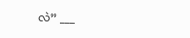လဲ” ___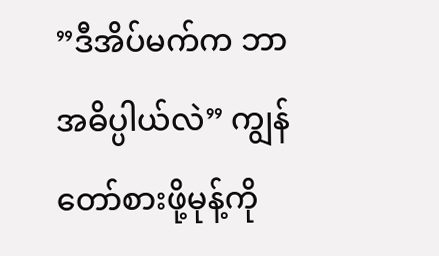”ဒီအိပ်မက်က ဘာအဓိပ္ပါယ်လဲ” ကျွန်တော်စားဖို့မုန့်ကို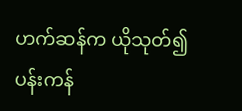ဟက်ဆန်က ယိုသုတ်၍ ပန်းကန်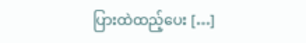ပြားထဲထည့်ပေး […]